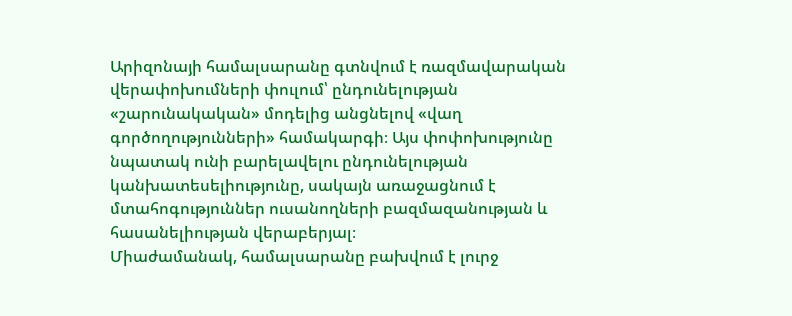Արիզոնայի համալսարանը գտնվում է ռազմավարական վերափոխումների փուլում՝ ընդունելության «շարունակական» մոդելից անցնելով «վաղ գործողությունների» համակարգի։ Այս փոփոխությունը նպատակ ունի բարելավելու ընդունելության կանխատեսելիությունը, սակայն առաջացնում է մտահոգություններ ուսանողների բազմազանության և հասանելիության վերաբերյալ։
Միաժամանակ, համալսարանը բախվում է լուրջ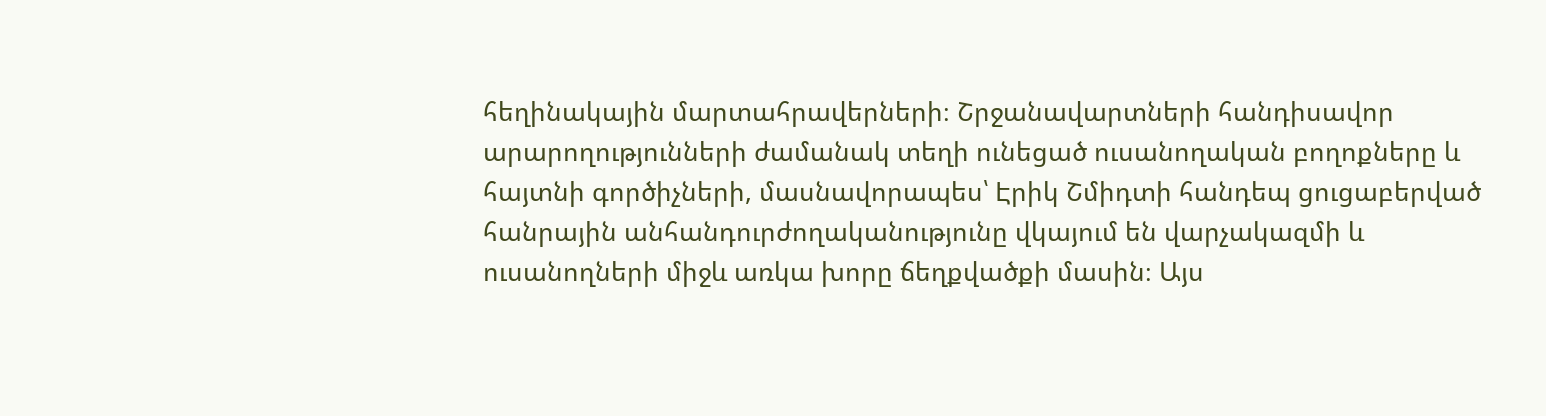հեղինակային մարտահրավերների։ Շրջանավարտների հանդիսավոր արարողությունների ժամանակ տեղի ունեցած ուսանողական բողոքները և հայտնի գործիչների, մասնավորապես՝ Էրիկ Շմիդտի հանդեպ ցուցաբերված հանրային անհանդուրժողականությունը վկայում են վարչակազմի և ուսանողների միջև առկա խորը ճեղքվածքի մասին։ Այս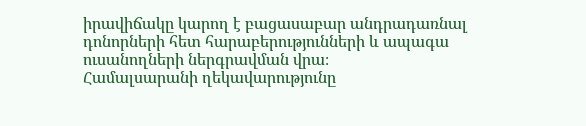իրավիճակը կարող է բացասաբար անդրադառնալ դոնորների հետ հարաբերությունների և ապագա ուսանողների ներգրավման վրա։
Համալսարանի ղեկավարությունը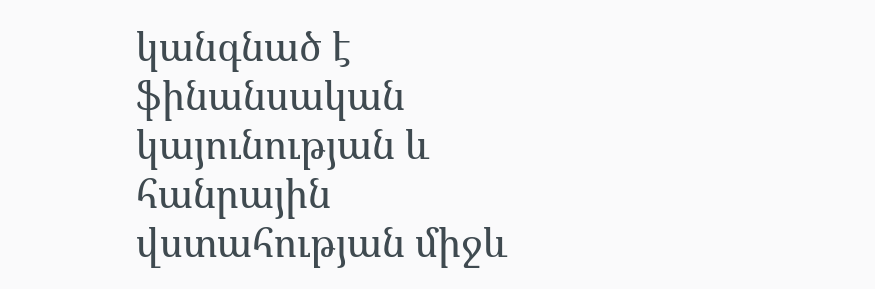կանգնած է ֆինանսական կայունության և հանրային վստահության միջև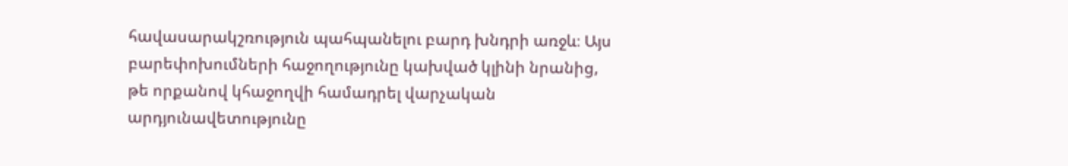հավասարակշռություն պահպանելու բարդ խնդրի առջև։ Այս բարեփոխումների հաջողությունը կախված կլինի նրանից, թե որքանով կհաջողվի համադրել վարչական արդյունավետությունը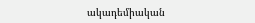ակադեմիական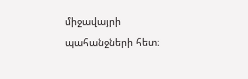միջավայրի պահանջների հետ։